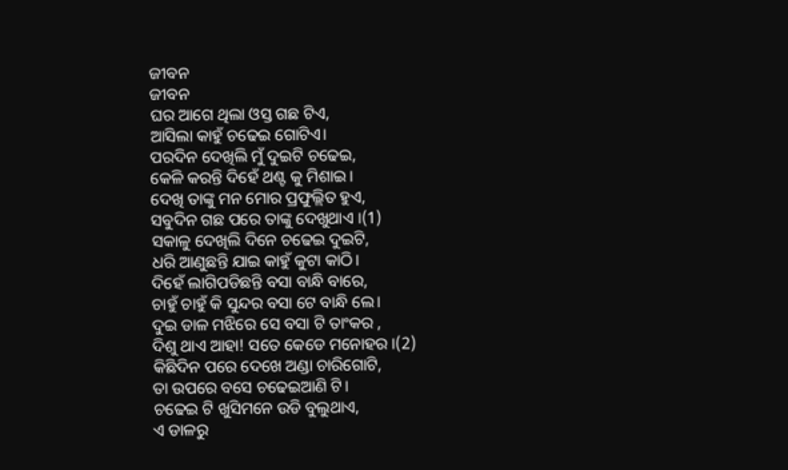ଜୀବନ
ଜୀବନ
ଘର ଆଗେ ଥିଲା ଓସ୍ତ ଗଛ ଟିଏ,
ଆସିଲା କାହୁଁ ଚଢେଇ ଗୋଟିଏ।
ପରଦିନ ଦେଖିଲି ମୁଁ ଦୁଇଟି ଚଢେଇ,
କେଳି କରନ୍ତି ଦିହେଁ ଥଣ୍ଟ କୁ ମିଶାଇ।
ଦେଖି ତାଙ୍କୁ ମନ ମୋର ପ୍ରଫୁଲ୍ଲିତ ହୁଏ,
ସବୁଦିନ ଗଛ ପରେ ତାଙ୍କୁ ଦେଖୁଥାଏ ।(1)
ସକାଳୁ ଦେଖିଲି ଦିନେ ଚଢେଇ ଦୁଇଟି,
ଧରି ଆଣୁଛନ୍ତି ଯାଇ କାହୁଁ କୁଟା କାଠି।
ଦିହେଁ ଲାଗିପଡିଛନ୍ତି ବସା ବାନ୍ଧି ବାରେ,
ଚାହୁଁ ଚାହୁଁ କି ସୁନ୍ଦର ବସା ଟେ ବାନ୍ଧି ଲେ।
ଦୁଇ ଡାଳ ମଝିରେ ସେ ବସା ଟି ତାଂକର ,
ଦିଶୁ ଥାଏ ଆହା! ସତେ କେଡେ ମନୋହର ।(2)
କିଛିଦିନ ପରେ ଦେଖେ ଅଣ୍ଡା ଚାରିଗୋଟି,
ତା ଉପରେ ବସେ ଚଢେଇଆଣି ଟି।
ଚଢେଇ ଟି ଖୁସିମନେ ଉଡି ବୁଲୁଥାଏ,
ଏ ଡାଳରୁ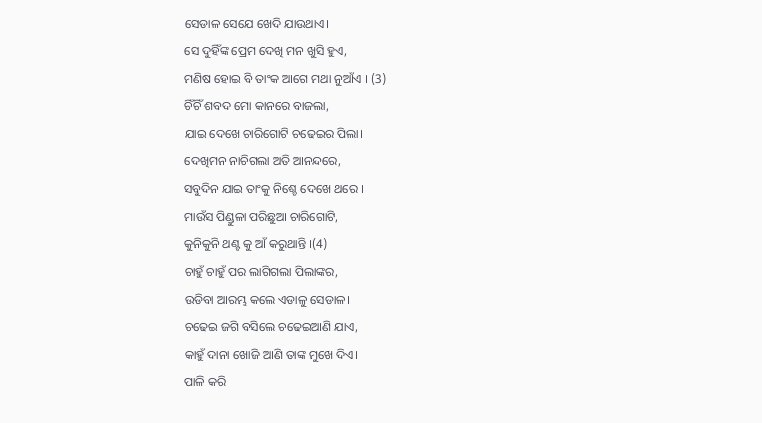ସେଡାଳ ସେଯେ ଖେଦି ଯାଉଥାଏ।
ସେ ଦୁହିଁଙ୍କ ପ୍ରେମ ଦେଖି ମନ ଖୁସି ହୁଏ,
ମଣିଷ ହୋଇ ବି ତାଂକ ଆଗେ ମଥା ନୁଆଁଏ । (3)
ଚିଁଚିଁ ଶବଦ ମୋ କାନରେ ବାଜଲା,
ଯାଇ ଦେଖେ ଚାରିଗୋଟି ଚଢେଇର ପିଲା।
ଦେଖିମନ ନାଚିଗଲା ଅତି ଆନନ୍ଦରେ,
ସବୁଦିନ ଯାଇ ତାଂକୁ ନିଶ୍ଚେ ଦେଖେ ଥରେ ।
ମାଉଁସ ପିଣ୍ଡୁଳା ପରିଛୁଆ ଚାରିଗୋଟି,
କୁନିକୁନି ଥଣ୍ଟ କୁ ଆଁ କରୁଥାନ୍ତି ।(4)
ଚାହୁଁ ଚାହୁଁ ପର ଲାଗିଗଲା ପିଲାଙ୍କର,
ଉଡିବା ଆରମ୍ଭ କଲେ ଏଡାଳୁ ସେଡାଳ।
ଚଢେଇ ଜଗି ବସିଲେ ଚଢେଇଆଣି ଯାଏ,
କାହୁଁ ଦାନା ଖୋଜି ଆଣି ତାଙ୍କ ମୁଖେ ଦିଏ।
ପାଳି କରି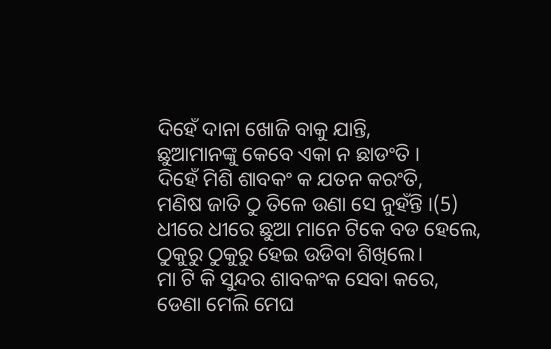ଦିହେଁ ଦାନା ଖୋଜି ବାକୁ ଯାନ୍ତି,
ଛୁଆମାନଙ୍କୁ କେବେ ଏକା ନ ଛାଡଂତି ।
ଦିହେଁ ମିଶି ଶାବକଂ କ ଯତନ କରଂତି,
ମଣିଷ ଜାତି ଠୁ ତିଳେ ଉଣା ସେ ନୁହଁନ୍ତି ।(5)
ଧୀରେ ଧୀରେ ଛୁଆ ମାନେ ଟିକେ ବଡ ହେଲେ,
ଠୁକୁରୁ ଠୁକୁରୁ ହେଇ ଉଡିବା ଶିଖିଲେ।
ମା ଟି କି ସୁନ୍ଦର ଶାବକଂକ ସେବା କରେ,
ଡେଣା ମେଲି ମେଘ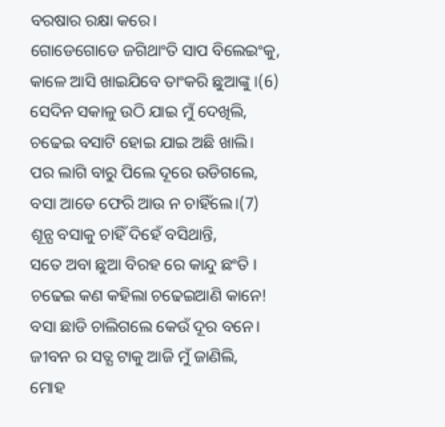ବରଷାର ରକ୍ଷା କରେ।
ଗୋଡେଗୋଡେ ଜଗିଥାଂତି ସାପ ବିଲେଇଂକୁ,
କାଳେ ଆସି ଖାଇଯିବେ ତାଂକରି ଛୁଆଙ୍କୁ ।(6)
ସେଦିନ ସକାଳୁ ଉଠି ଯାଇ ମୁଁ ଦେଖିଲି,
ଚଢେଇ ବସାଟି ହୋଇ ଯାଇ ଅଛି ଖାଲି।
ପର ଲାଗି ବାରୁ ପିଲେ ଦୂରେ ଉଡିଗଲେ,
ବସା ଆଡେ ଫେରି ଆଉ ନ ଚାହିଁଲେ।(7)
ଶୂନ୍ଯ ବସାକୁ ଚାହିଁ ଦିହେଁ ବସିଥାନ୍ତି,
ସତେ ଅବା ଛୁଆ ବିରହ ରେ କାନ୍ଦୁ ଛଂତି ।
ଚଢେଇ କଣ କହିଲା ଚଢେଇଆଣି କାନେ!
ବସା ଛାଡି ଚାଲିଗଲେ କେଉଁ ଦୂର ବନେ।
ଜୀବନ ର ସତ୍ଯ ଟାକୁ ଆଜି ମୁଁ ଜାଣିଲି,
ମୋହ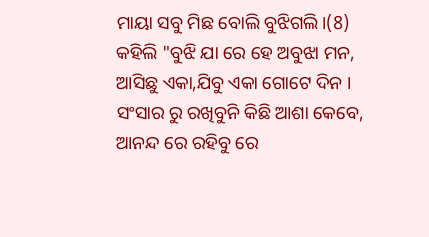ମାୟା ସବୁ ମିଛ ବୋଲି ବୁଝିଗଲି।(8)
କହିଲି "ବୁଝି ଯା ରେ ହେ ଅବୁଝା ମନ,
ଆସିଛୁ ଏକା,ଯିବୁ ଏକା ଗୋଟେ ଦିନ ।
ସଂସାର ରୁ ରଖିବୁନି କିଛି ଆଶା କେବେ,
ଆନନ୍ଦ ରେ ରହିବୁ ରେ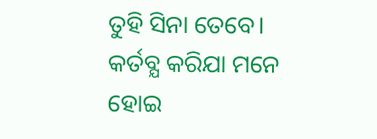ତୁହି ସିନା ତେବେ।
କର୍ତବ୍ଯ କରିଯା ମନେ ହୋଇ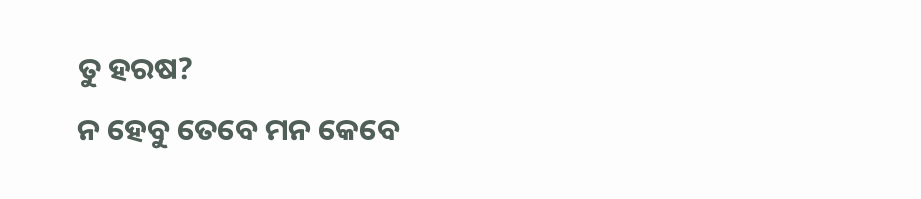ତୁ ହରଷ?
ନ ହେବୁ ତେବେ ମନ କେବେ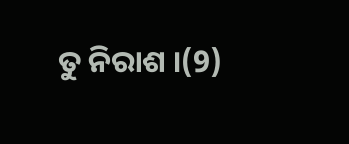ତୁ ନିରାଶ ।(9)